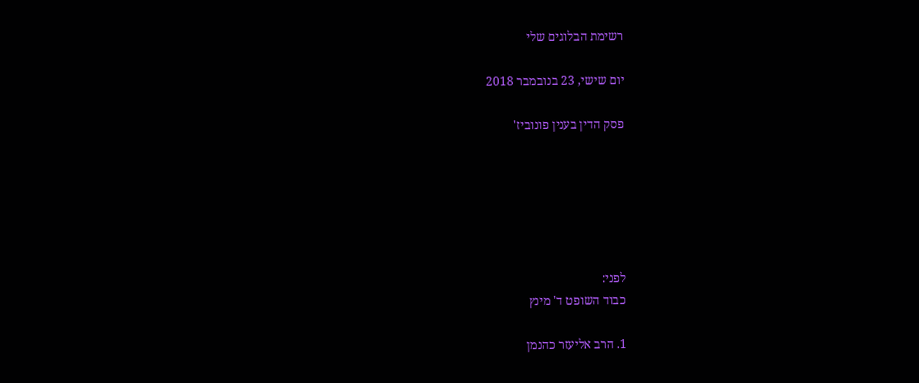רשימת הבלוגים שלי

יום שישי, 23 בנובמבר 2018

פסק הדין בענין פונוביז'






לפני:
כבוד השופט ד' מינץ

1. הרב אליעזר כהנמן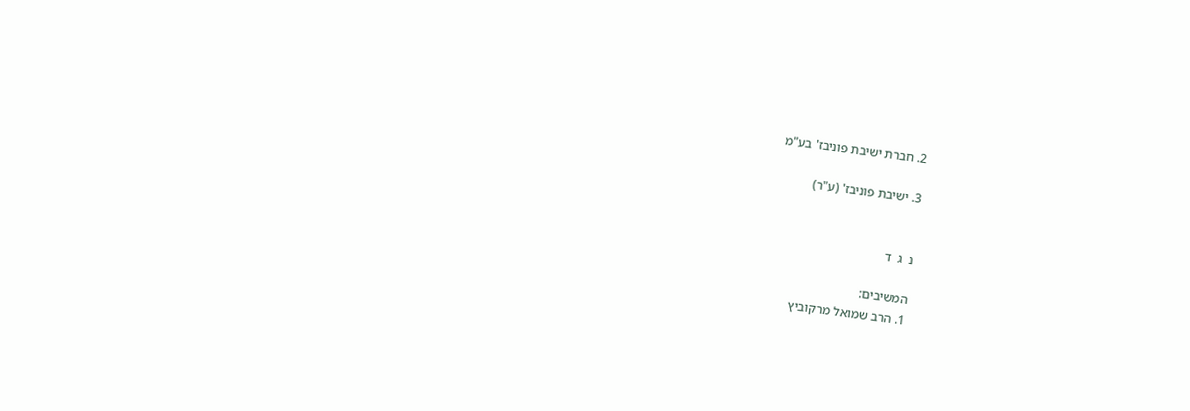2. חברת ישיבת פוניבז' בע"מ

3. ישיבת פוניבז' (ע"ר)


נ  ג  ד

המשיבים:
1. הרב שמואל מרקוביץ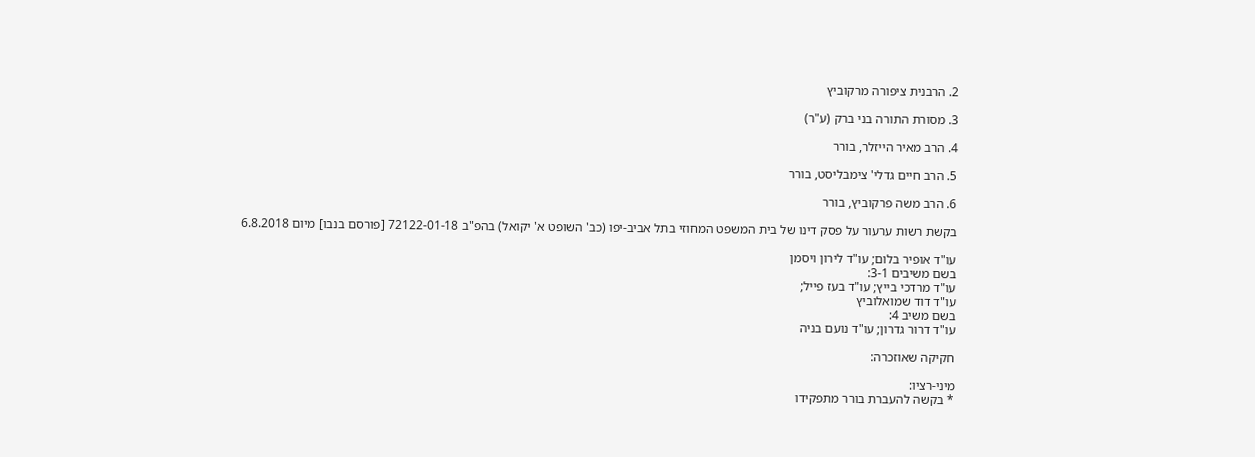2. הרבנית ציפורה מרקוביץ

3. מסורת התורה בני ברק (ע"ר)

4. הרב מאיר הייזלר, בורר

5. הרב חיים גדלי' צימבליסט, בורר

6. הרב משה פרקוביץ, בורר

בקשת רשות ערעור על פסק דינו של בית המשפט המחוזי בתל אביב-יפו (כב' השופט א' יקואל) בהפ"ב 72122-01-18 [פורסם בנבו] מיום 6.8.2018

עו"ד אופיר בלום; עו"ד לירון ויסמן
בשם משיבים 3-1:
עו"ד מרדכי בייץ; עו"ד בעז פייל;
עו"ד דוד שמואלוביץ
בשם משיב 4:
עו"ד דרור גדרון; עו"ד נועם בניה

חקיקה שאוזכרה:

מיני-רציו:
* בקשה להעברת בורר מתפקידו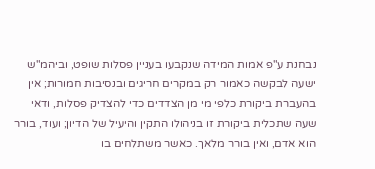נבחנת ע"פ אמות המידה שנקבעו בעניין פסלות שופט, וביהמ"ש ישעה לבקשה כאמור רק במקרים חריגים ובנסיבות חמורות; אין בהעברת ביקורת כלפי מי מן הצדדים כדי להצדיק פסלות, ודאי שעה שתכלית ביקורת זו בניהולו התקין והיעיל של הדיון; ועוד, בורר הוא אדם, ואין בורר מלאך. כאשר משתלחים בו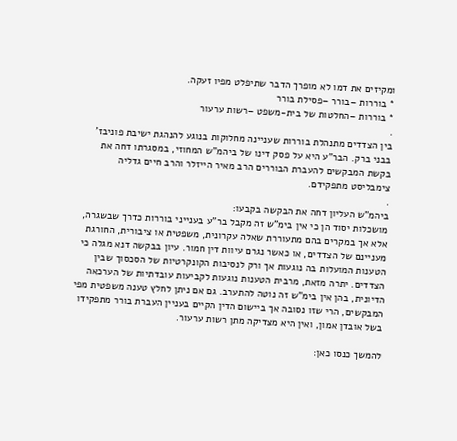ומקיזים את דמו לא מופרך הדבר שתיפלט מפיו זעקה.
* בוררות –בורר –פסילת בורר
* בוררות –החלטות של בית-משפט –רשות ערעור
.
בין הצדדים מתנהלת בוררות שעניינה מחלוקות בנוגע להנהגת ישיבת פוניבז' בבני ברק. הבר"ע היא על פסק דינו של ביהמ"ש המחוזי, במסגרתו דחה את בקשת המבקשים להעברת הבוררים הרב מאיר הייזלר והרב חיים גדליה צימבליסט מתפקידם.
.
ביהמ"ש העליון דחה את הבקשה בקבעו:
מושכלות יסוד הן כי אין בימ"ש זה מקבל בר"ע בענייני בוררות כדרך שבשגרה, אלא אך במקרים בהם מתעוררת שאלה עקרונית, משפטית או ציבורית, החורגת מעניינם של הצדדים, או כאשר נגרם עיוות דין חמור. עיון בבקשה דנא מגלה כי הטענות המועלות בה נוגעות אך ורק לנסיבות הקונקרטיות של הסכסוך שבין הצדדים. יתרה מזאת, מרבית הטענות נוגעות לקביעות עובדתיות של הערכאה הדיונית, בהן אין בימ"ש זה נוטה להתערב. גם אם ניתן לחלץ טענה משפטית מפי המבקשים, הרי שזו נסובה אך ביישום הדין הקיים בעניין העברת בורר מתפקידו בשל אובדן אמון, ואין היא מצדיקה מתן רשות ערעור.

להמשך כנסו כאן: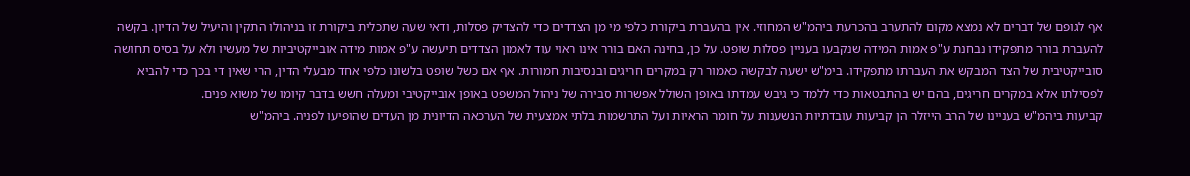אף לגופם של דברים לא נמצא מקום להתערב בהכרעת ביהמ"ש המחוזי. אין בהעברת ביקורת כלפי מי מן הצדדים כדי להצדיק פסלות, ודאי שעה שתכלית ביקורת זו בניהולו התקין והיעיל של הדיון. בקשה להעברת בורר מתפקידו נבחנת ע"פ אמות המידה שנקבעו בעניין פסלות שופט. על כן, בחינה האם בורר אינו ראוי עוד לאמון הצדדים תיעשה ע"פ אמות מידה אובייקטיביות של מעשיו ולא על בסיס תחושה סובייקטיבית של הצד המבקש את העברתו מתפקידו. בימ"ש ישעה לבקשה כאמור רק במקרים חריגים ובנסיבות חמורות. אף אם כשל שופט בלשונו כלפי אחד מבעלי הדין, הרי שאין די בכך כדי להביא לפסילתו אלא במקרים חריגים, בהם יש בהתבטאות כדי ללמד כי גיבש עמדתו באופן השולל אפשרות סבירה של ניהול המשפט באופן אובייקטיבי ומעלה חשש בדבר קיומו של משוא פנים.
קביעות ביהמ"ש בעניינו של הרב הייזלר הן קביעות עובדתיות הנשענות על חומר הראיות ועל התרשמות בלתי אמצעית של הערכאה הדיונית מן העדים שהופיעו לפניה. ביהמ"ש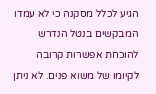הגיע לכלל מסקנה כי לא עמדו המבקשים בנטל הנדרש להוכחת אפשרות קרובה לקיומו של משוא פנים. לא ניתן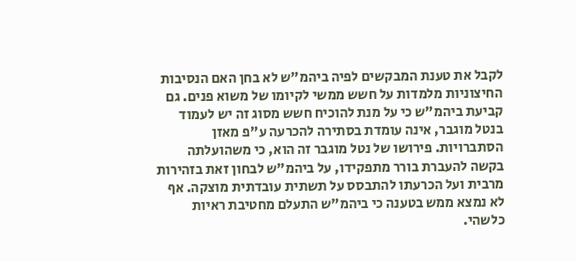לקבל את טענת המבקשים לפיה ביהמ"ש לא בחן האם הנסיבות החיצוניות מלמדות על חשש ממשי לקיומו של משוא פנים. גם קביעת ביהמ"ש כי על מנת להוכיח חשש מסוג זה יש לעמוד בנטל מוגבר, אינה עומדת בסתירה להכרעה ע"פ מאזן הסתברויות. פירושו של נטל מוגבר זה הוא, כי משהועלתה בקשה להעברת בורר מתפקידו, על ביהמ"ש לבחון זאת בזהירות מרבית ועל הכרעתו להתבסס על תשתית עובדתית מוצקה. אף לא נמצא ממש בטענה כי ביהמ"ש התעלם מחטיבת ראיות כלשהי.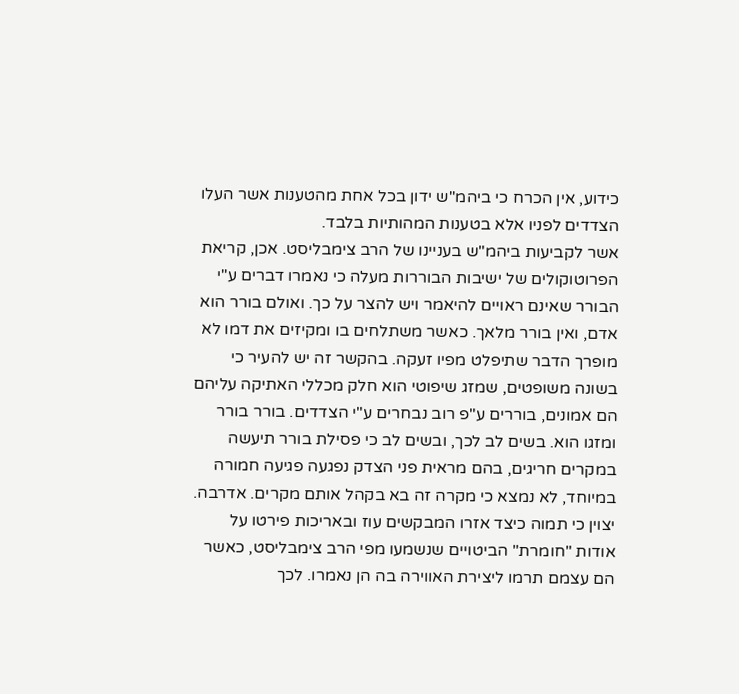כידוע, אין הכרח כי ביהמ"ש ידון בכל אחת מהטענות אשר העלו הצדדים לפניו אלא בטענות המהותיות בלבד.
אשר לקביעות ביהמ"ש בעניינו של הרב צימבליסט. אכן, קריאת הפרוטוקולים של ישיבות הבוררות מעלה כי נאמרו דברים ע"י הבורר שאינם ראויים להיאמר ויש להצר על כך. ואולם בורר הוא אדם, ואין בורר מלאך. כאשר משתלחים בו ומקיזים את דמו לא מופרך הדבר שתיפלט מפיו זעקה. בהקשר זה יש להעיר כי בשונה משופטים, שמזג שיפוטי הוא חלק מכללי האתיקה עליהם הם אמונים, בוררים ע"פ רוב נבחרים ע"י הצדדים. בורר בורר ומזגו הוא. בשים לב לכך, ובשים לב כי פסילת בורר תיעשה במקרים חריגים, בהם מראית פני הצדק נפגעה פגיעה חמורה במיוחד, לא נמצא כי מקרה זה בא בקהל אותם מקרים. אדרבה. יצוין כי תמוה כיצד אזרו המבקשים עוז ובאריכות פירטו על אודות "חומרת" הביטויים שנשמעו מפי הרב צימבליסט, כאשר הם עצמם תרמו ליצירת האווירה בה הן נאמרו. לכך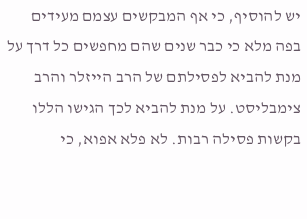יש להוסיף, כי אף המבקשים עצמם מעידים בפה מלא כי כבר שנים שהם מחפשים כל דרך על מנת להביא לפסילתם של הרב הייזלר והרב צימבליסט. על מנת להביא לכך הגישו הללו בקשות פסילה רבות. לא פלא אפוא, כי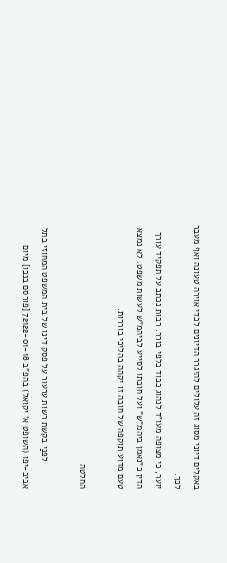באקלים דיוני מסוג זה עלולים להיגרר הדיונים לכדי אוירה טעונה ואף מעבר לכך.
יוער, כי מצופה מעו"ד לנהוג כבוד כלפי בורר. רבות נכתב על תפקיד עורך הדין כ"נאמן ביהמ"ש" ועל חובתו לסייע לביהמ"ש לעשות משפט. לא נמצא טעם מדוע תוקפה של חובה זו יקהה בהליכי בוררות.

החלטה

           לפנַי בקשת רשות ערעור על פסק דינו של בית המשפט המחוזי בתל אביב-יפו (השופט א' יקואל) בהפ"ב 72122-01-18 [פורסם בנבו] מיום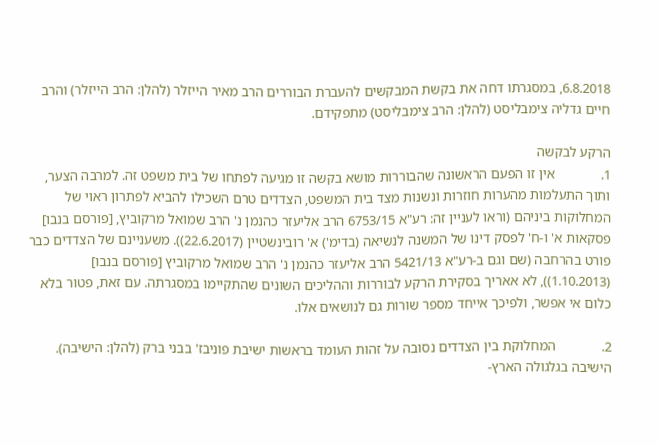6.8.2018, במסגרתו דחה את בקשת המבקשים להעברת הבוררים הרב מאיר הייזלר (להלן: הרב הייזלר) והרב חיים גדליה צימבליסט (להלן: הרב צימבליסט) מתפקידם.

הרקע לבקשה
1.             אין זו הפעם הראשונה שהבוררות מושא בקשה זו מגיעה לפתחו של בית משפט זה. למרבה הצער, ותוך התעלמות מהערות חוזרות ונשנות מצד בית המשפט, הצדדים טרם השכילו להביא לפתרון ראוי של המחלוקות ביניהם (וראו לעניין זה: רע"א 6753/15 הרב אליעזר כהנמן נ' הרב שמואל מרקוביץ, [פורסם בנבו] פסקאות א' ו-ח' לפסק דינו של המשנה לנשיאה (בדימ') א' רובינשטיין (22.6.2017)). משעניינם של הצדדים כבר פורט בהרחבה (שם וגם ב-רע"א 5421/13 הרב אליעזר כהנמן נ' הרב שמואל מרקוביץ [פורסם בנבו] (1.10.2013)), לא אאריך בסקירת הרקע לבוררות וההליכים השונים שהתקיימו במסגרתה. עם זאת, פטור בלא כלום אי אפשר, ולפיכך אייחד מספר שורות גם לנושאים אלו.

2.             המחלוקת בין הצדדים נסובה על זהות העומד בראשות ישיבת פוניבז' בבני ברק (להלן: הישיבה). הישיבה בגלגולה הארץ-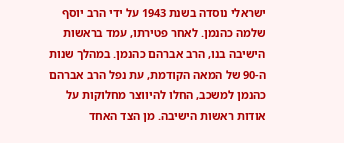ישראלי נוסדה בשנת 1943 על ידי הרב יוסף שלמה כהנמן. לאחר פטירתו, עמד בראשות הישיבה בנו, הרב אברהם כהנמן. במהלך שנות ה-90 של המאה הקודמת, עת נפל הרב אברהם כהנמן למשכב, החלו להיווצר מחלוקות על אודות ראשות הישיבה. מן הצד האחד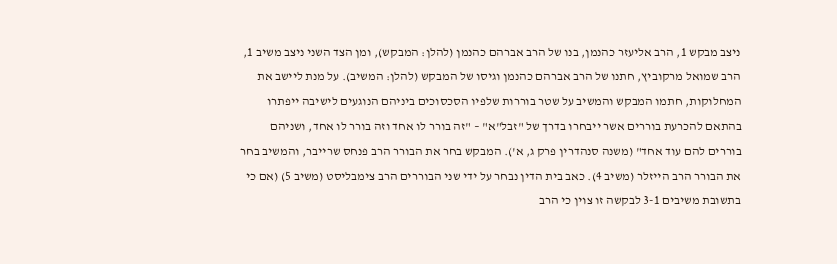ניצב מבקש 1, הרב אליעזר כהנמן, בנו של הרב אברהם כהנמן (להלן: המבקש), ומן הצד השני ניצב משיב 1, הרב שמואל מרקוביץ, חתנו של הרב אברהם כהנמן וגיסו של המבקש (להלן: המשיב). על מנת ליישב את המחלוקות, חתמו המבקש והמשיב על שטר בוררות שלפיו הסכסוכים ביניהם הנוגעים לישיבה ייפתרו בהתאם להכרעת בוררים אשר ייבחרו בדרך של "זבל"א" – "זה בורר לו אחד וזה בורר לו אחד, ושניהם בוררים להם עוד אחד" (משנה סנהדרין פרק ג, א'). המבקש בחר את הבורר הרב פנחס שרייבר, והמשיב בחר את הבורר הרב הייזלר (משיב 4). כאב בית הדין נבחר על ידי שני הבוררים הרב צימבליסט (משיב 5) (אם כי בתשובת משיבים 3-1 לבקשה זו צוין כי הרב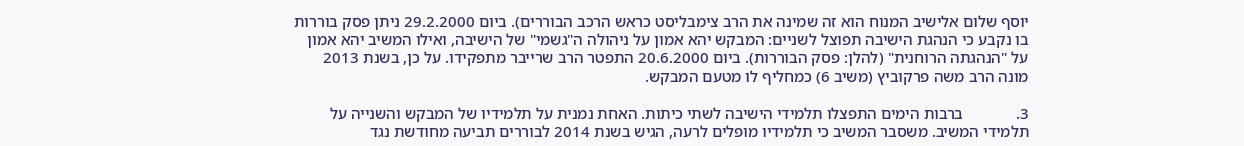יוסף שלום אלישיב המנוח הוא זה שמינה את הרב צימבליסט כראש הרכב הבוררים). ביום 29.2.2000 ניתן פסק בוררות בו נקבע כי הנהגת הישיבה תפוצל לשניים: המבקש יהא אמון על ניהולה ה"גשמי" של הישיבה, ואילו המשיב יהא אמון על "הנהגתה הרוחנית" (להלן: פסק הבוררות). ביום 20.6.2000 התפטר הרב שרייבר מתפקידו. על כן, בשנת 2013 מונה הרב משה פרקוביץ (משיב 6) כמחליף לו מטעם המבקש.

3.             ברבות הימים התפצלו תלמידי הישיבה לשתי כיתות. האחת נמנית על תלמידיו של המבקש והשנייה על תלמידי המשיב. משסבר המשיב כי תלמידיו מופלים לרעה, הגיש בשנת 2014 לבוררים תביעה מחודשת נגד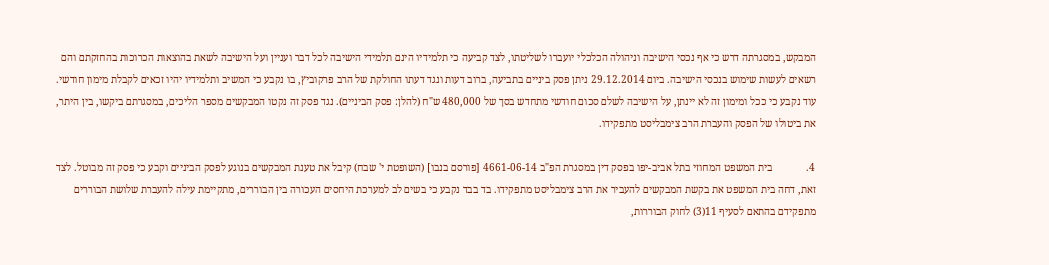המבקש, במסגרתה דרש כי אף נכסי הישיבה וניהולה הכלכלי יועברו לשליטתו, לצד קביעה כי תלמידיו הינם תלמידי הישיבה לכל דבר ועניין ועל הישיבה לשאת בהוצאות הכרוכות בהחזקתם והם רשאים לעשות שימוש בנכסי הישיבה. ביום 29.12.2014 ניתן פסק ביניים בתביעה, ברוב דעות ונגד דעתו החולקת של הרב פרקוביץ, בו נקבע כי המשיב ותלמידיו יהיו זכאים לקבלת מימון חודשי. עוד נקבע כי ככל ומימון זה לא יינתן, על הישיבה לשלם סכום חודשי מתחדש בסך של 480,000 ש"ח (להלן: פסק הביניים). נגד פסק זה נקטו המבקשים מספר הליכים, במסגרתם ביקשו, בין היתר, את ביטולו של הפסק והעברת הרב צימבליסט מתפקידו.

4.             בית המשפט המחוזי בתל אביב-יפו בפסק דין במסגרת הפ"ב 4661-06-14 [פורסם בנבו] (השופטת י' שבח) קיבל את טענת המבקשים בנוגע לפסק הביניים וקבע כי פסק זה מבוטל. לצד זאת, דחה בית המשפט את בקשת המבקשים להעביר את הרב צימבליסט מתפקידו. בד בבד נקבע כי בשים לב למערכת היחסים העכורה בין הבוררים, מתקיימת עילה להעברת שלושת הבוררים מתפקידם בהתאם לסעיף 11(3) לחוק הבוררות,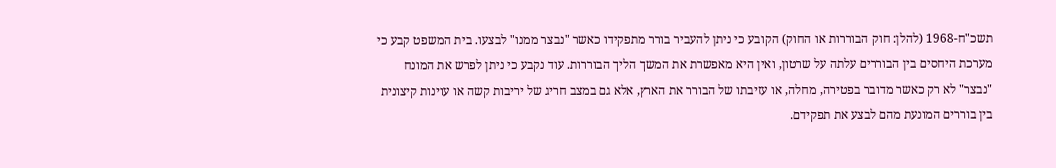תשכ"ח-1968 (להלן: חוק הבוררות או החוק) הקובע כי ניתן להעביר בורר מתפקידו כאשר "נבצר ממנו" לבצעו. בית המשפט קבע כי מערכת היחסים בין הבוררים עלתה על שרטון, ואין היא מאפשרת את המשך הליך הבוררות. עוד נקבע כי ניתן לפרש את המונח "נבצר" לא רק כאשר מדובר בפטירה, מחלה, או עזיבתו של הבורר את הארץ, אלא גם במצב חריג של יריבות קשה או עוינות קיצונית בין בוררים המונעת מהם לבצע את תפקידם.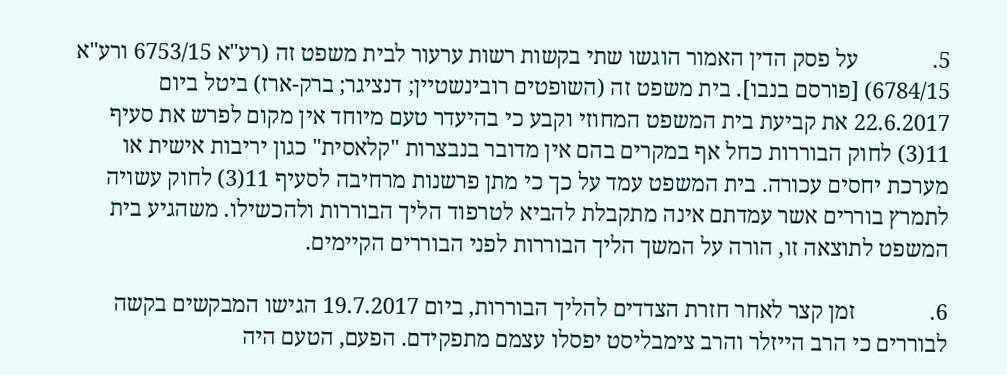5.             על פסק הדין האמור הוגשו שתי בקשות רשות ערעור לבית משפט זה (רע"א 6753/15 ורע"א 6784/15) [פורסם בנבו]. בית משפט זה (השופטים רובינשטיין; דנציגר; ברק-ארז) ביטל ביום 22.6.2017 את קביעת בית המשפט המחוזי וקבע כי בהיעדר טעם מיוחד אין מקום לפרש את סעיף 11(3) לחוק הבוררות כחל אף במקרים בהם אין מדובר בנבצרות "קלאסית" כגון יריבות אישית או מערכת יחסים עכורה. בית המשפט עמד על כך כי מתן פרשנות מרחיבה לסעיף 11(3) לחוק עשויה לתמרץ בוררים אשר עמדתם אינה מתקבלת להביא לטרפוד הליך הבוררות ולהכשילו. משהגיע בית המשפט לתוצאה זו, הורה על המשך הליך הבוררות לפני הבוררים הקיימים.

6.             זמן קצר לאחר חזרת הצדדים להליך הבוררות, ביום 19.7.2017 הגישו המבקשים בקשה לבוררים כי הרב הייזלר והרב צימבליסט יפסלו עצמם מתפקידם. הפעם, הטעם היה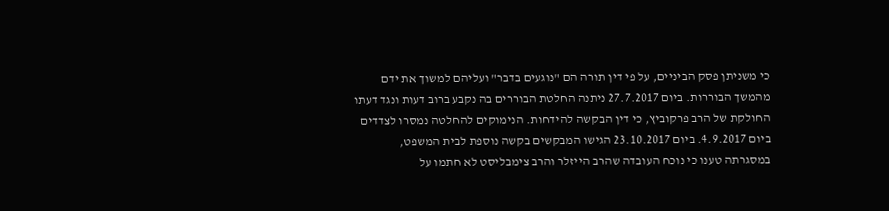כי משניתן פסק הביניים, על פי דין תורה הם "נוגעים בדבר" ועליהם למשוך את ידם מהמשך הבוררות. ביום 27.7.2017 ניתנה החלטת הבוררים בה נקבע ברוב דעות ונגד דעתו החולקת של הרב פרקוביץ, כי דין הבקשה להידחות. הנימוקים להחלטה נמסרו לצדדים ביום 4.9.2017. ביום 23.10.2017 הגישו המבקשים בקשה נוספת לבית המשפט, במסגרתה טענו כי נוכח העובדה שהרב הייזלר והרב צימבליסט לא חתמו על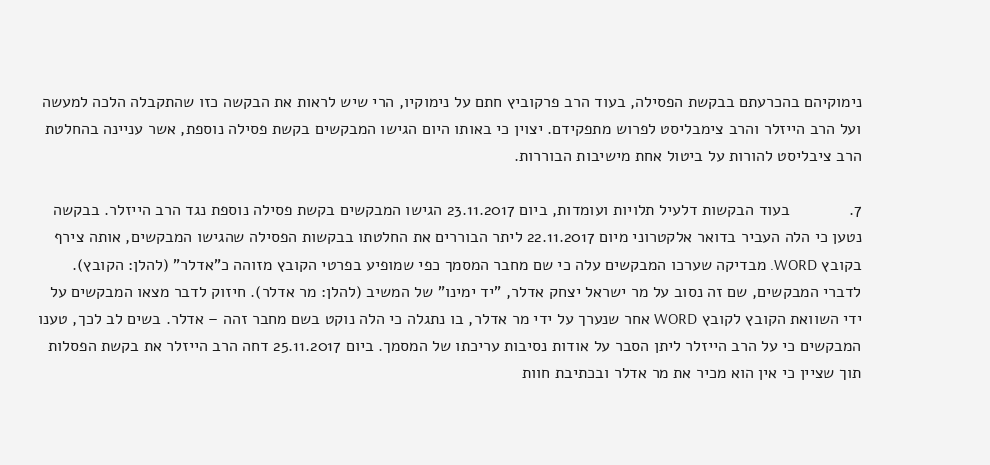נימוקיהם בהכרעתם בבקשת הפסילה, בעוד הרב פרקוביץ חתם על נימוקיו, הרי שיש לראות את הבקשה כזו שהתקבלה הלכה למעשה ועל הרב הייזלר והרב צימבליסט לפרוש מתפקידם. יצוין כי באותו היום הגישו המבקשים בקשת פסילה נוספת, אשר עניינה בהחלטת הרב ציבליסט להורות על ביטול אחת מישיבות הבוררות.

7.             בעוד הבקשות דלעיל תלויות ועומדות, ביום 23.11.2017 הגישו המבקשים בקשת פסילה נוספת נגד הרב הייזלר. בבקשה נטען כי הלה העביר בדואר אלקטרוני מיום 22.11.2017 ליתר הבוררים את החלטתו בבקשות הפסילה שהגישו המבקשים, אותה צירף בקובץ WORD. מבדיקה שערכו המבקשים עלה כי שם מחבר המסמך כפי שמופיע בפרטי הקובץ מזוהה כ"אדלר" (להלן: הקובץ). לדברי המבקשים, שם זה נסוב על מר ישראל יצחק אדלר, "יד ימינו" של המשיב (להלן: מר אדלר). חיזוק לדבר מצאו המבקשים על ידי השוואת הקובץ לקובץ WORD אחר שנערך על ידי מר אדלר, בו נתגלה כי הלה נוקט בשם מחבר זהה – אדלר. בשים לב לכך, טענו המבקשים כי על הרב הייזלר ליתן הסבר על אודות נסיבות עריכתו של המסמך. ביום 25.11.2017 דחה הרב הייזלר את בקשת הפסלות תוך שציין כי אין הוא מכיר את מר אדלר ובכתיבת חוות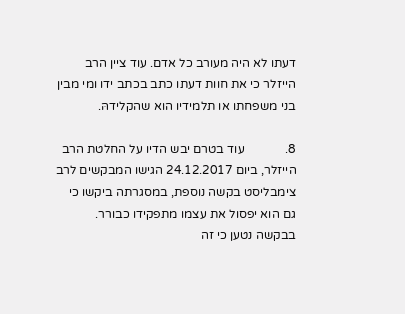דעתו לא היה מעורב כל אדם. עוד ציין הרב הייזלר כי את חוות דעתו כתב בכתב ידו ומי מבין בני משפחתו או תלמידיו הוא שהקלידהּ.

8.             עוד בטרם יבש הדיו על החלטת הרב הייזלר, ביום 24.12.2017 הגישו המבקשים לרב צימבליסט בקשה נוספת, במסגרתה ביקשו כי גם הוא יפסול את עצמו מתפקידו כבורר. בבקשה נטען כי זה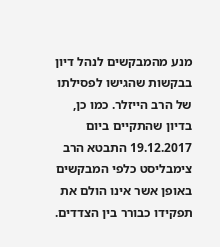מנע מהמבקשים לנהל דיון בבקשות שהגישו לפסילתו של הרב הייזלר. כמו כן, בדיון שהתקיים ביום 19.12.2017 התבטא הרב צימבליסט כלפי המבקשים באופן אשר אינו הולם את תפקידו כבורר בין הצדדים.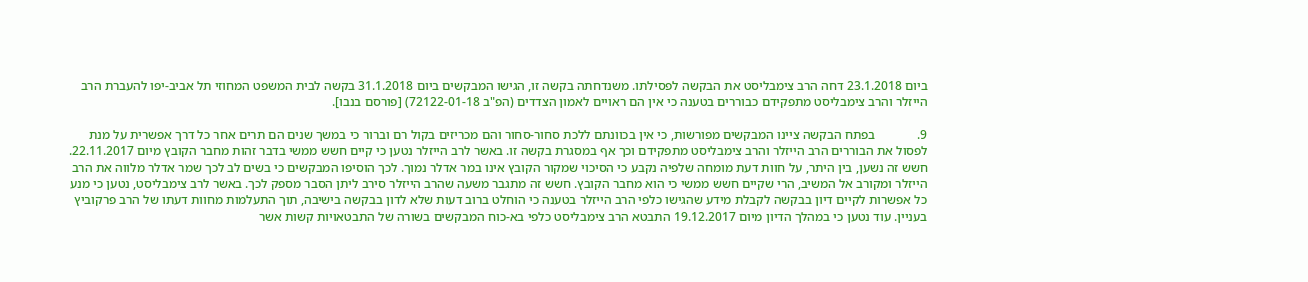ביום 23.1.2018 דחה הרב צימבליסט את הבקשה לפסילתו. משנדחתה בקשה זו, הגישו המבקשים ביום 31.1.2018 בקשה לבית המשפט המחוזי תל אביב-יפו להעברת הרב הייזלר והרב צימבליסט מתפקידם כבוררים בטענה כי אין הם ראויים לאמון הצדדים (הפ"ב 72122-01-18) [פורסם בנבו].

9.             בפתח הבקשה ציינו המבקשים מפורשות, כי אין בכוונתם ללכת סחור-סחור והם מכריזים בקול רם וברור כי במשך שנים הם תרים אחר כל דרך אפשרית על מנת לפסול את הבוררים הרב הייזלר והרב צימבליסט מתפקידם וכך אף במסגרת בקשה זו. באשר לרב הייזלר נטען כי קיים חשש ממשי בדבר זהות מחבר הקובץ מיום 22.11.2017. חשש זה נשען, בין היתר, על חוות דעת מומחה שלפיה נקבע כי הסיכוי שמקור הקובץ אינו במר אדלר נמוך. לכך הוסיפו המבקשים כי בשים לב לכך שמר אדלר מלווה את הרב הייזלר ומקורב אל המשיב, הרי שקיים חשש ממשי כי הוא מחבר הקובץ. חשש זה מתגבר משעה שהרב הייזלר סירב ליתן הסבר מספק לכך. באשר לרב צימבליסט, נטען כי מנע כל אפשרות לקיים דיון בבקשה לקבלת מידע שהגישו כלפי הרב הייזלר בטענה כי הוחלט ברוב דעות שלא לדון בבקשה בישיבה, תוך התעלמות מחוות דעתו של הרב פרקוביץ בעניין. עוד נטען כי במהלך הדיון מיום 19.12.2017 התבטא הרב צימבליסט כלפי בא-כוח המבקשים בשורה של התבטאויות קשות אשר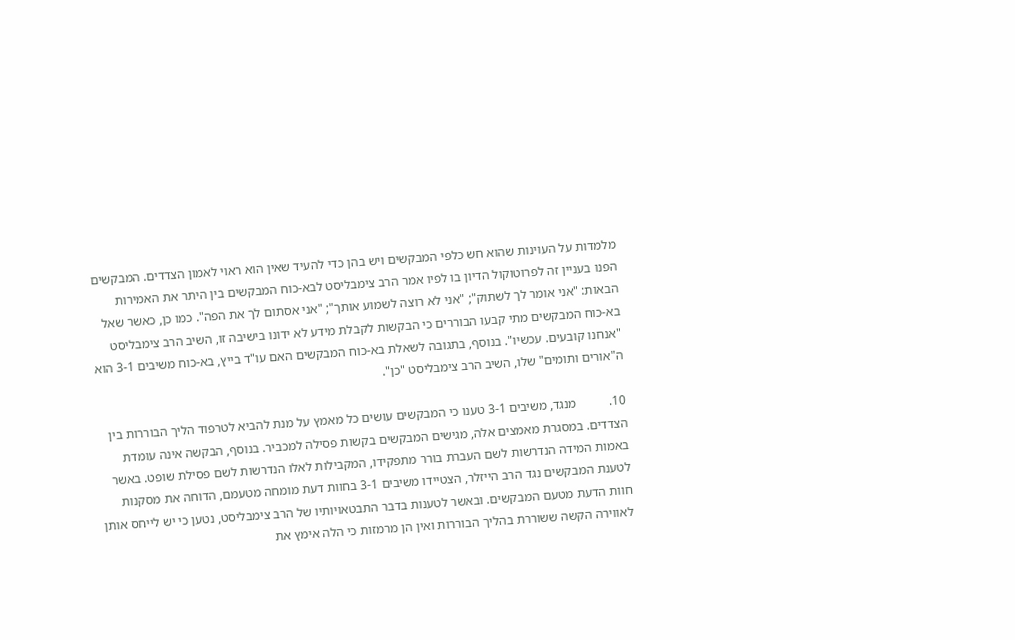מלמדות על העוינות שהוא חש כלפי המבקשים ויש בהן כדי להעיד שאין הוא ראוי לאמון הצדדים. המבקשים הפנו בעניין זה לפרוטוקול הדיון בו לפיו אמר הרב צימבליסט לבא-כוח המבקשים בין היתר את האמירות הבאות: "אני אומר לך לשתוק"; "אני לא רוצה לשמוע אותך"; "אני אסתום לך את הפה". כמו כן, כאשר שאל בא-כוח המבקשים מתי קבעו הבוררים כי הבקשות לקבלת מידע לא ידונו בישיבה זו, השיב הרב צימבליסט "אנחנו קובעים. עכשיו". בנוסף, בתגובה לשאלת בא-כוח המבקשים האם עו"ד בייץ, בא-כוח משיבים 3-1 הוא ה"אורים ותומים" שלו, השיב הרב צימבליסט "כן".

10.          מנגד, משיבים 3-1 טענו כי המבקשים עושים כל מאמץ על מנת להביא לטרפוד הליך הבוררות בין הצדדים. במסגרת מאמצים אלה, מגישים המבקשים בקשות פסילה למכביר. בנוסף, הבקשה אינה עומדת באמות המידה הנדרשות לשם העברת בורר מתפקידו, המקבילות לאלו הנדרשות לשם פסילת שופט. באשר לטענת המבקשים נגד הרב הייזלר, הצטיידו משיבים 3-1 בחוות דעת מומחה מטעמם, הדוחה את מסקנות חוות הדעת מטעם המבקשים. ובאשר לטענות בדבר התבטאויותיו של הרב צימבליסט, נטען כי יש לייחס אותן לאווירה הקשה ששוררת בהליך הבוררות ואין הן מרמזות כי הלה אימץ את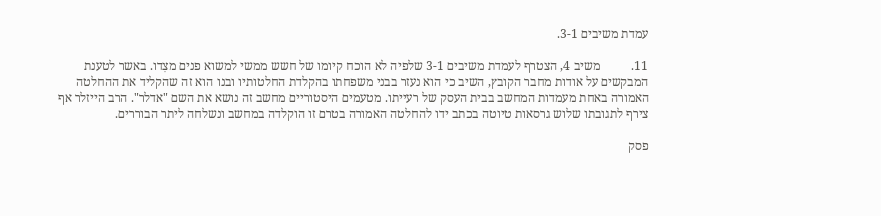עמדת משיבים 3-1.

11.          משיב 4, הצטרף לעמדת משיבים 3-1 שלפיה לא הוכח קיומו של חשש ממשי למשוא פנים מצִדו. באשר לטענת המבקשים על אודות מחבר הקובץ, השיב כי הוא נעזר בבני משפחתו בהקלדת החלטותיו ובנו הוא זה שהקליד את ההחלטה האמורה באחת מעמדות המחשב בבית העסק של רעייתו. מטעמים היסטוריים מחשב זה נושא את השם "אדלר". הרב הייזלר אף צירף לתגובתו שלוש גרסאות טיוטה בכתב ידו להחלטה האמורה בטרם זו הוקלדה במחשב ונשלחה ליתר הבוררים.

פסק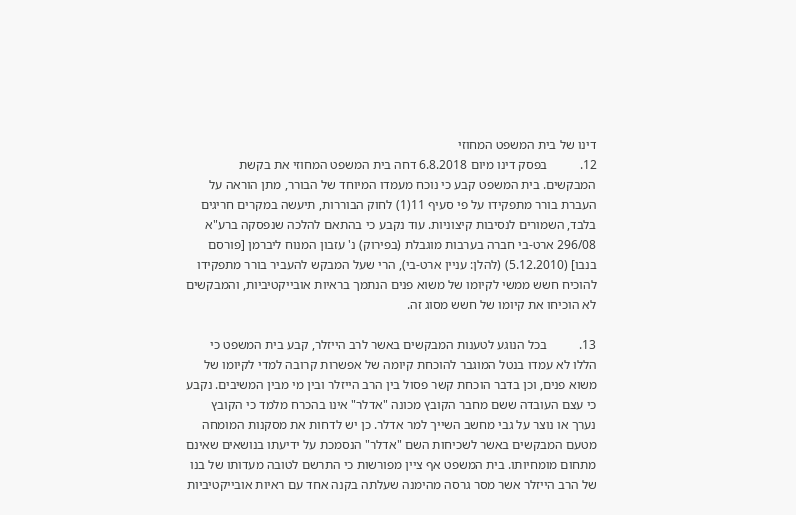דינו של בית המשפט המחוזי
12.          בפסק דינו מיום 6.8.2018 דחה בית המשפט המחוזי את בקשת המבקשים. בית המשפט קבע כי נוכח מעמדו המיוחד של הבורר, מתן הוראה על העברת בורר מתפקידו על פי סעיף 11(1) לחוק הבוררות, תיעשה במקרים חריגים בלבד, השמורים לנסיבות קיצוניות. עוד נקבע כי בהתאם להלכה שנפסקה ברע"א 296/08 ארט-בי חברה בערבות מוגבלת (בפירוק) נ' עזבון המנוח ליברמן [פורסם בנבו] (5.12.2010) (להלן: עניין ארט-בי), הרי שעל המבקש להעביר בורר מתפקידו להוכיח חשש ממשי לקיומו של משוא פנים הנתמך בראיות אובייקטיביות, והמבקשים לא הוכיחו את קיומו של חשש מסוג זה.

13.          בכל הנוגע לטענות המבקשים באשר לרב הייזלר, קבע בית המשפט כי הללו לא עמדו בנטל המוגבר להוכחת קיומה של אפשרות קרובה למדי לקיומו של משוא פנים, וכן בדבר הוכחת קשר פסול בין הרב הייזלר ובין מי מבין המשיבים. נקבע כי עצם העובדה ששם מחבר הקובץ מכונה "אדלר" אינו בהכרח מלמד כי הקובץ נערך או נוצר על גבי מחשב השייך למר אדלר. כן יש לדחות את מסקנות המומחה מטעם המבקשים באשר לשכיחות השם "אדלר" הנסמכת על ידיעתו בנושאים שאינם מתחום מומחיותו. בית המשפט אף ציין מפורשות כי התרשם לטובה מעדותו של בנו של הרב הייזלר אשר מסר גרסה מהימנה שעלתה בקנה אחד עם ראיות אובייקטיביות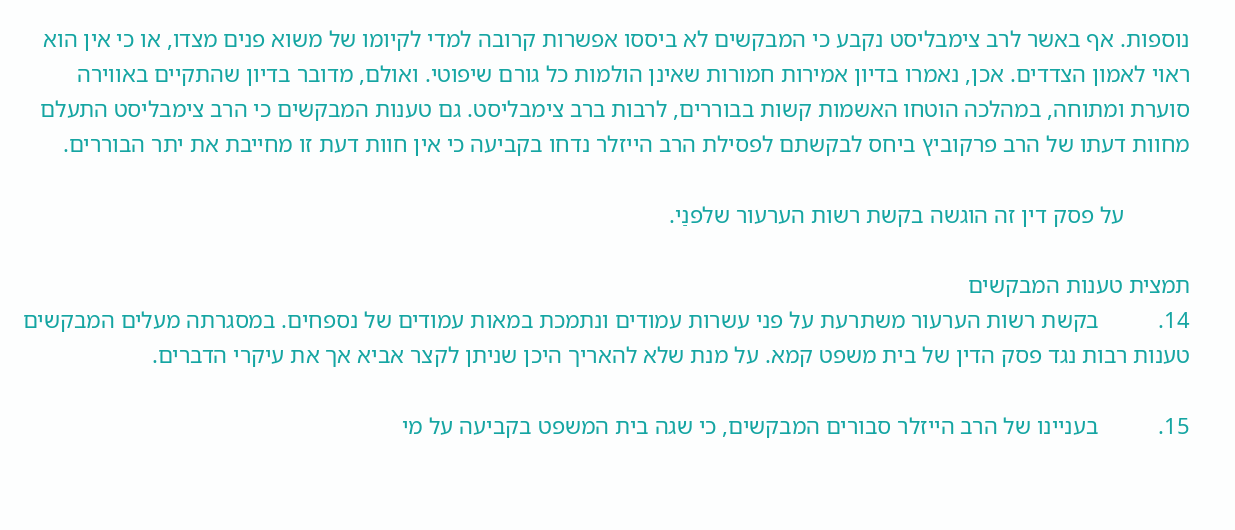נוספות. אף באשר לרב צימבליסט נקבע כי המבקשים לא ביססו אפשרות קרובה למדי לקיומו של משוא פנים מצדו, או כי אין הוא ראוי לאמון הצדדים. אכן, נאמרו בדיון אמירות חמורות שאינן הולמות כל גורם שיפוטי. ואולם, מדובר בדיון שהתקיים באווירה סוערת ומתוחה, במהלכה הוטחו האשמות קשות בבוררים, לרבות ברב צימבליסט. גם טענות המבקשים כי הרב צימבליסט התעלם מחוות דעתו של הרב פרקוביץ ביחס לבקשתם לפסילת הרב הייזלר נדחו בקביעה כי אין חוות דעת זו מחייבת את יתר הבוררים.

           על פסק דין זה הוגשה בקשת רשות הערעור שלפנַי.

תמצית טענות המבקשים
14.          בקשת רשות הערעור משתרעת על פני עשרות עמודים ונתמכת במאות עמודים של נספחים. במסגרתה מעלים המבקשים טענות רבות נגד פסק הדין של בית משפט קמא. על מנת שלא להאריך היכן שניתן לקצר אביא אך את עיקרי הדברים.

15.          בעניינו של הרב הייזלר סבורים המבקשים, כי שגה בית המשפט בקביעה על מי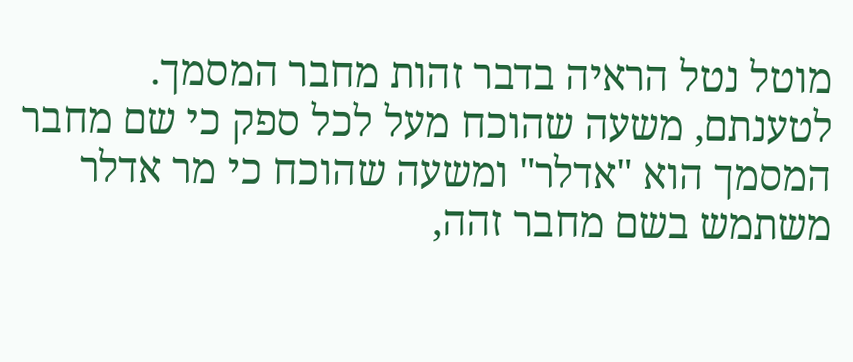מוטל נטל הראיה בדבר זהות מחבר המסמך. לטענתם, משעה שהוכח מעל לכל ספק כי שם מחבר המסמך הוא "אדלר" ומשעה שהוכח כי מר אדלר משתמש בשם מחבר זהה,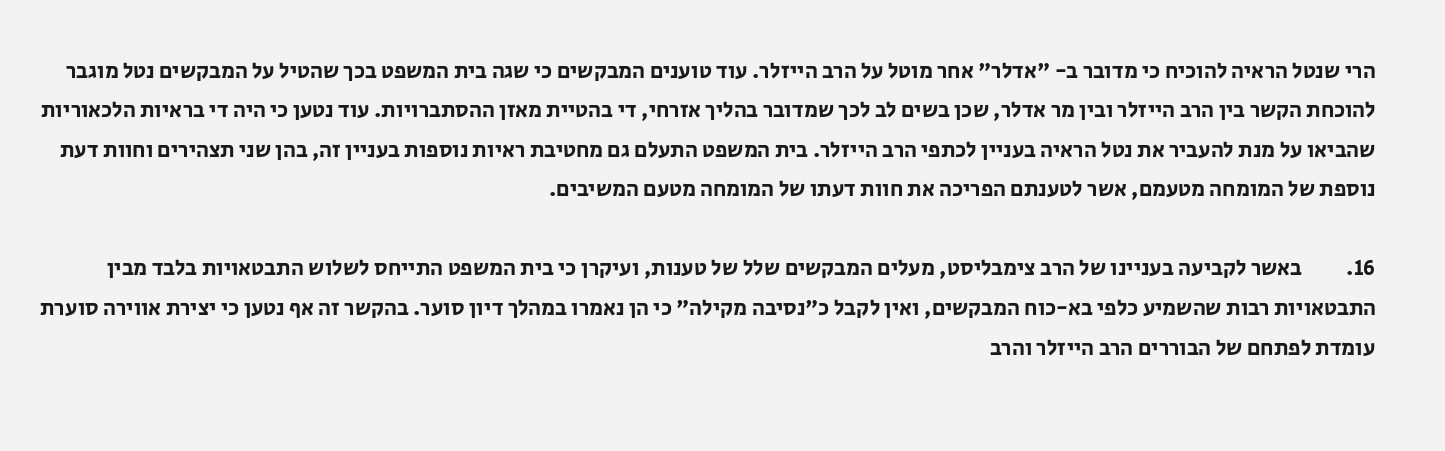הרי שנטל הראיה להוכיח כי מדובר ב- "אדלר" אחר מוטל על הרב הייזלר. עוד טוענים המבקשים כי שגה בית המשפט בכך שהטיל על המבקשים נטל מוגבר להוכחת הקשר בין הרב הייזלר ובין מר אדלר, שכן בשים לב לכך שמדובר בהליך אזרחי, די בהטיית מאזן ההסתברויות. עוד נטען כי היה די בראיות הלכאוריות שהביאו על מנת להעביר את נטל הראיה בעניין לכתפי הרב הייזלר. בית המשפט התעלם גם מחטיבת ראיות נוספות בעניין זה, בהן שני תצהירים וחוות דעת נוספת של המומחה מטעמם, אשר לטענתם הפריכה את חוות דעתו של המומחה מטעם המשיבים.

16.          באשר לקביעה בעניינו של הרב צימבליסט, מעלים המבקשים שלל של טענות, ועיקרן כי בית המשפט התייחס לשלוש התבטאויות בלבד מבין התבטאויות רבות שהשמיע כלפי בא-כוח המבקשים, ואין לקבל כ"נסיבה מקילה" כי הן נאמרו במהלך דיון סוער. בהקשר זה אף נטען כי יצירת אווירה סוערת עומדת לפתחם של הבוררים הרב הייזלר והרב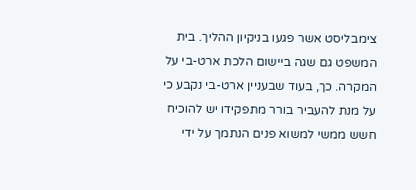צימבליסט אשר פגעו בניקיון ההליך. בית המשפט גם שגה ביישום הלכת ארט-בי על המקרה. כך, בעוד שבעניין ארט-בי נקבע כי על מנת להעביר בורר מתפקידו יש להוכיח חשש ממשי למשוא פנים הנתמך על ידי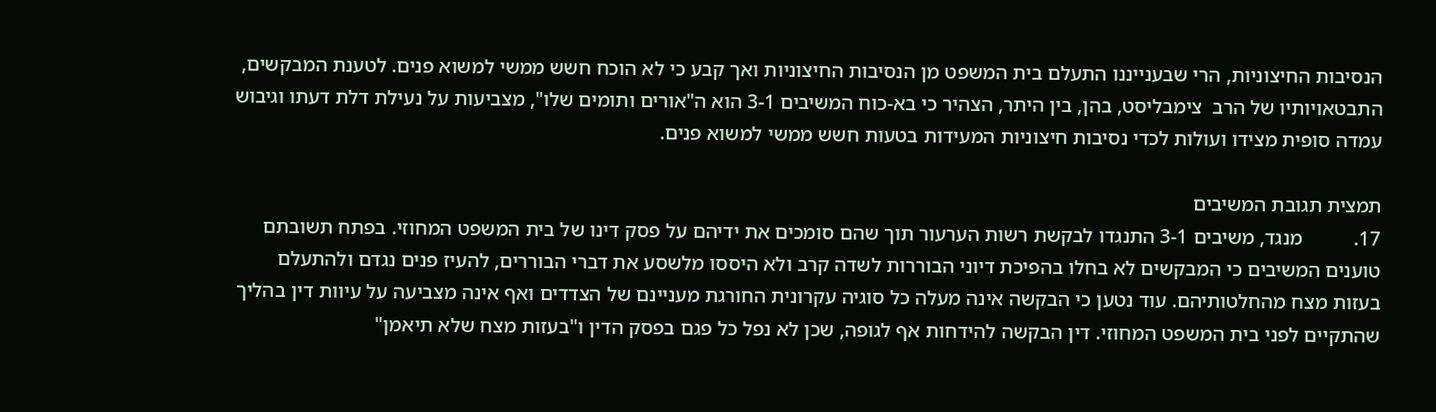הנסיבות החיצוניות, הרי שבענייננו התעלם בית המשפט מן הנסיבות החיצוניות ואך קבע כי לא הוכח חשש ממשי למשוא פנים. לטענת המבקשים, התבטאויותיו של הרב  צימבליסט, בהן, בין היתר, הצהיר כי בא-כוח המשיבים 3-1 הוא ה"אורים ותומים שלו", מצביעות על נעילת דלת דעתו וגיבוש עמדה סופית מצידו ועולות לכדי נסיבות חיצוניות המעידות בטעות חשש ממשי למשוא פנים.

תמצית תגובת המשיבים
17.          מנגד, משיבים 3-1 התנגדו לבקשת רשות הערעור תוך שהם סומכים את ידיהם על פסק דינו של בית המשפט המחוזי. בפתח תשובתם טוענים המשיבים כי המבקשים לא בחלו בהפיכת דיוני הבוררות לשדה קרב ולא היססו מלשסע את דברי הבוררים, להעיז פנים נגדם ולהתעלם בעזות מצח מהחלטותיהם. עוד נטען כי הבקשה אינה מעלה כל סוגיה עקרונית החורגת מעניינם של הצדדים ואף אינה מצביעה על עיוות דין בהליך שהתקיים לפני בית המשפט המחוזי. דין הבקשה להידחות אף לגופה, שכן לא נפל כל פגם בפסק הדין ו"בעזות מצח שלא תיאמן"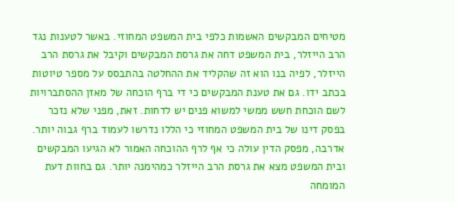מטיחים המבקשים האשמות כלפי בית המשפט המחוזי. באשר לטענות נגד הרב הייזלר, בית המשפט דחה את גרסת המבקשים וקיבל את גרסת הרב הייזלר, לפיה בנו הוא זה שהקליד את ההחלטה בהתבסס על מספר טיוטות בכתב ידו. גם את טענת המבקשים כי די ברף הוכחה של מאזן ההסתברויות לשם הוכחת חשש ממשי למשוא פנים יש לדחות. זאת, מפני שלא נזכר בפסק דינו של בית המשפט המחוזי כי הללו נדרשו לעמוד ברף גבוה יותר. אדרבה, מפסק הדין עולה כי אף לרף ההוכחה האמור לא הגיעו המבקשים ובית המשפט מצא את גרסת הרב הייזלר כמהימנה יותר. גם בחוות דעת המומחה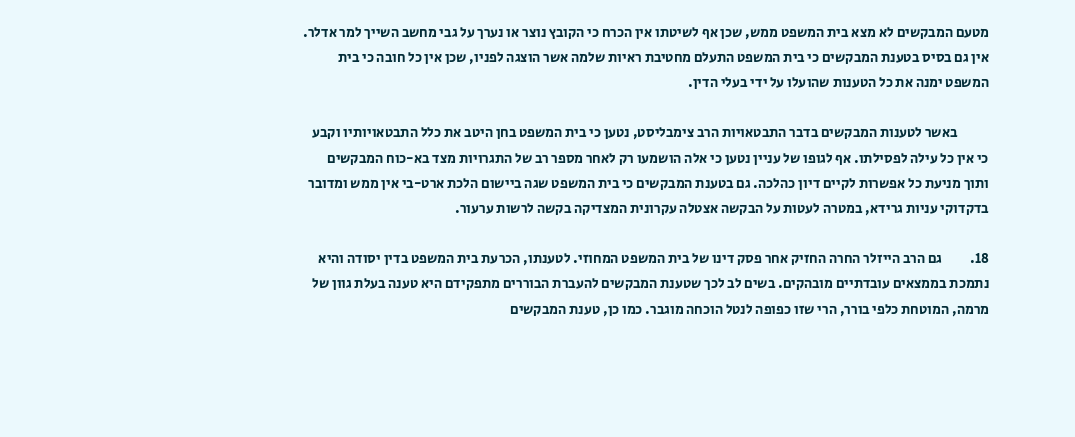מטעם המבקשים לא מצא בית המשפט ממש, שכן אף לשיטתו אין הכרח כי הקובץ נוצר או נערך על גבי מחשב השייך למר אדלר. אין גם בסיס בטענת המבקשים כי בית המשפט התעלם מחטיבת ראיות שלמה אשר הוצגה לפניו, שכן אין כל חובה כי בית המשפט ימנה את כל הטענות שהועלו על ידי בעלי הדין.

           באשר לטענות המבקשים בדבר התבטאויות הרב צימבליסט, נטען כי בית המשפט בחן היטב את כלל התבטאויותיו וקבע כי אין כל עילה לפסילתו. אף לגופו של עניין נטען כי אלה הושמעו רק לאחר מספר רב של התגרויות מצד בא-כוח המבקשים ותוך מניעת כל אפשרות לקיים דיון כהלכה. גם בטענת המבקשים כי בית המשפט שגה ביישום הלכת ארט-בי אין ממש ומדובר בדקדוקי עניות גרידא, במטרה לעטות על הבקשה אצטלה עקרונית המצדיקה בקשה לרשות ערעור.

18.          גם הרב הייזלר החרה החזיק אחר פסק דינו של בית המשפט המחוזי. לטענתו, הכרעת בית המשפט בדין יסודה והיא נתמכת בממצאים עובדתיים מובהקים. בשים לב לכך שטענת המבקשים להעברת הבוררים מתפקידם היא טענה בעלת גוון של מרמה, המוטחת כלפי בורר, הרי שזו כפופה לנטל הוכחה מוגבר. כמו כן, טענת המבקשים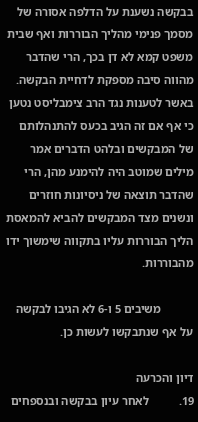בבקשה נשענת על הדלפה אסורה של מסמך פנימי מהליך הבוררות ואף שבית משפט קמא לא דן בכך, הרי שהדבר מהווה סיבה מספקת לדחיית הבקשה. באשר לטענות נגד הרב צימבליסט נטען כי אף אם זה הגיב בכעס להתנהלותם של המבקשים ובלהט הדברים אמר מילים שמוטב היה להימנע מהן, הרי שהדבר תוצאה של ניסיונות חוזרים ונשנים מצד המבקשים להביא להמאסת הליך הבוררות עליו בתקווה שימשוך ידו מהבוררות.

           משיבים 5 ו-6 לא הגיבו לבקשה על אף שנתבקשו לעשות כן.

דיון והכרעה
19.          לאחר עיון בבקשה ובנספחים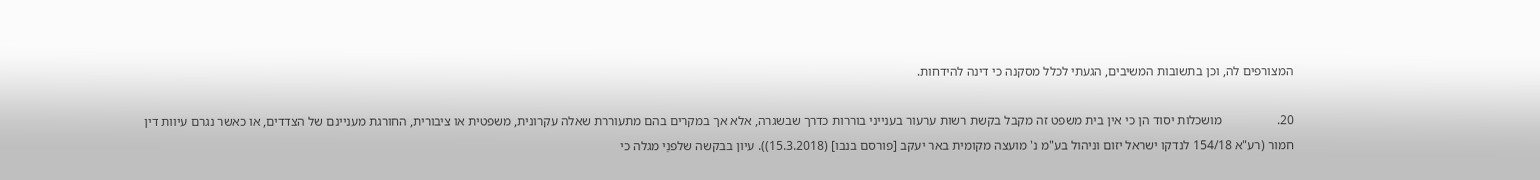המצורפים לה, וכן בתשובות המשיבים, הגעתי לכלל מסקנה כי דינה להידחות.

20.                 מושכלות יסוד הן כי אין בית משפט זה מקבל בקשת רשות ערעור בענייני בוררות כדרך שבשגרה, אלא אך במקרים בהם מתעוררת שאלה עקרונית, משפטית או ציבורית, החורגת מעניינם של הצדדים, או כאשר נגרם עיוות דין חמור (רע"א 154/18 לנדקו ישראל יזום וניהול בע"מ נ' מועצה מקומית באר יעקב [פורסם בנבו] (15.3.2018)). עיון בבקשה שלפנַי מגלה כי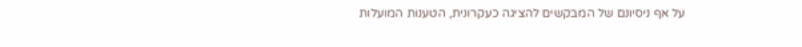על אף ניסיונם של המבקשים להציגה כעקרונית, הטענות המועלות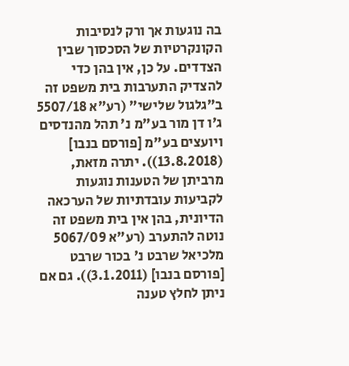בה נוגעות אך ורק לנסיבות הקונקרטיות של הסכסוך שבין הצדדים. על כן, אין בהן כדי להצדיק התערבות בית משפט זה ב"גלגול שלישי" (רע"א 5507/18 ג'ו דן מור בע"מ נ' תהל מהנדסים ויועצים בע"מ [פורסם בנבו] (13.8.2018)). יתרה מזאת, מרביתן של הטענות נוגעות לקביעות עובדתיות של הערכאה הדיונית, בהן אין בית משפט זה נוטה להתערב (רע"א 5067/09 מלכיאל שרבט נ' בכור שרבט [פורסם בנבו] (3.1.2011)). גם אם ניתן לחלץ טענה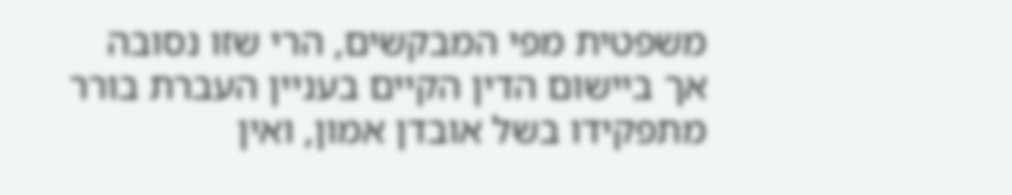משפטית מפי המבקשים, הרי שזו נסובה אך ביישום הדין הקיים בעניין העברת בורר מתפקידו בשל אובדן אמון, ואין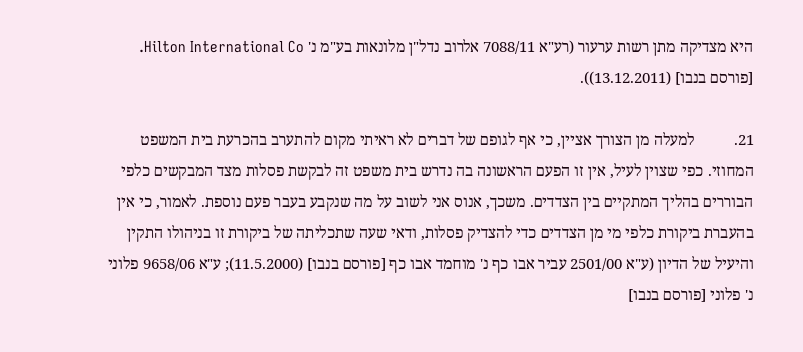היא מצדיקה מתן רשות ערעור (רע"א 7088/11 אלרוב נדל"ן מלונאות בע"מ נ' Hilton International Co. [פורסם בנבו] (13.12.2011)).

21.          למעלה מן הצורך אציין, כי אף לגופם של דברים לא ראיתי מקום להתערב בהכרעת בית המשפט המחוזי. כפי שצוין לעיל, אין זו הפעם הראשונה בה נדרש בית משפט זה לבקשת פסלות מצד המבקשים כלפי הבוררים בהליך המתקיים בין הצדדים. משכך, אנוס אני לשוב על מה שנקבע בעבר פעם נוספת. לאמור, כי אין בהעברת ביקורת כלפי מי מן הצדדים כדי להצדיק פסלות, ודאי שעה שתכליתה של ביקורת זו בניהולו התקין והיעיל של הדיון (ע"א 2501/00 עביר אבו כף נ' מוחמד אבו כף [פורסם בנבו] (11.5.2000); ע"א 9658/06 פלוני נ' פלוני [פורסם בנבו]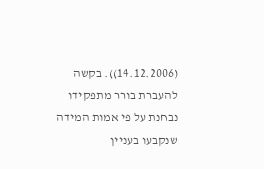(14.12.2006)). בקשה להעברת בורר מתפקידו נבחנת על פי אמות המידה שנקבעו בעניין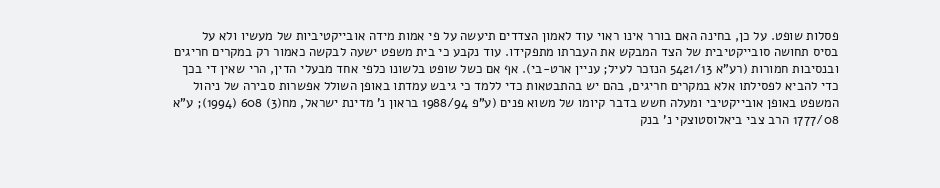פסלות שופט. על כן, בחינה האם בורר אינו ראוי עוד לאמון הצדדים תיעשה על פי אמות מידה אובייקטיביות של מעשיו ולא על בסיס תחושה סובייקטיבית של הצד המבקש את העברתו מתפקידו. עוד נקבע כי בית משפט ישעה לבקשה כאמור רק במקרים חריגים ובנסיבות חמורות (רע"א 5421/13 הנזכר לעיל; עניין ארט-בי). אף אם כשל שופט בלשונו כלפי אחד מבעלי הדין, הרי שאין די בכך כדי להביא לפסילתו אלא במקרים חריגים, בהם יש בהתבטאות כדי ללמד כי גיבש עמדתו באופן השולל אפשרות סבירה של ניהול המשפט באופן אובייקטיבי ומעלה חשש בדבר קיומו של משוא פנים (ע"פ 1988/94 בראון נ' מדינת ישראל, מח(3) 608 (1994); ע"א 1777/08 הרב צבי ביאלוסטוצקי נ' בנק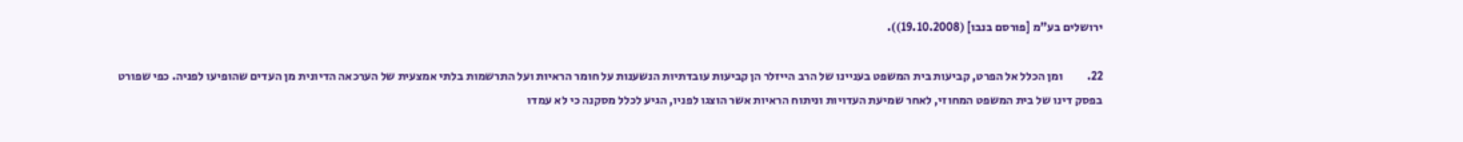ירושלים בע"מ [פורסם בנבו] (19.10.2008)).

22.          ומן הכלל אל הפרט, קביעות בית המשפט בעניינו של הרב הייזלר הן קביעות עובדתיות הנשענות על חומר הראיות ועל התרשמות בלתי אמצעית של הערכאה הדיונית מן העדים שהופיעו לפניה. כפי שפורט בפסק דינו של בית המשפט המחוזי, לאחר שמיעת העדויות וניתוח הראיות אשר הוצגו לפניו, הגיע לכלל מסקנה כי לא עמדו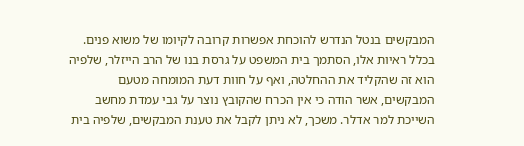המבקשים בנטל הנדרש להוכחת אפשרות קרובה לקיומו של משוא פנים. בכלל ראיות אלו, הסתמך בית המשפט על גרסת בנו של הרב הייזלר, שלפיה הוא זה שהקליד את ההחלטה, ואף על חוות דעת המומחה מטעם המבקשים, אשר הודה כי אין הכרח שהקובץ נוצר על גבי עמדת מחשב השייכת למר אדלר. משכך, לא ניתן לקבל את טענת המבקשים, שלפיה בית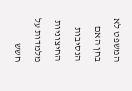המשפט לא בחן האם הנסיבות החיצוניות מלמדות על חשש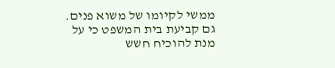ממשי לקיומו של משוא פנים. גם קביעת בית המשפט כי על מנת להוכיח חשש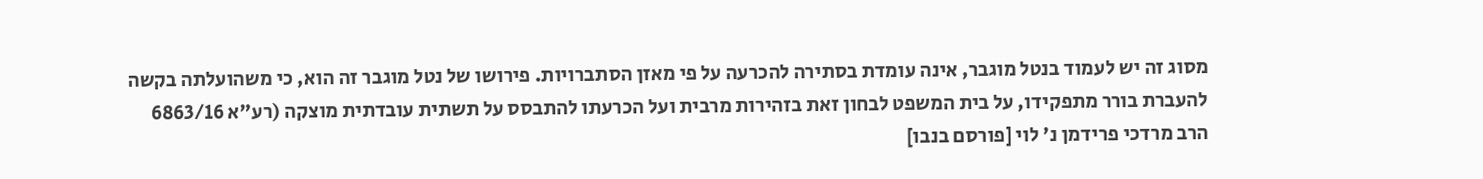מסוג זה יש לעמוד בנטל מוגבר, אינה עומדת בסתירה להכרעה על פי מאזן הסתברויות. פירושו של נטל מוגבר זה הוא, כי משהועלתה בקשה להעברת בורר מתפקידו, על בית המשפט לבחון זאת בזהירות מרבית ועל הכרעתו להתבסס על תשתית עובדתית מוצקה (רע"א 6863/16 הרב מרדכי פרידמן נ' לוי [פורסם בנבו]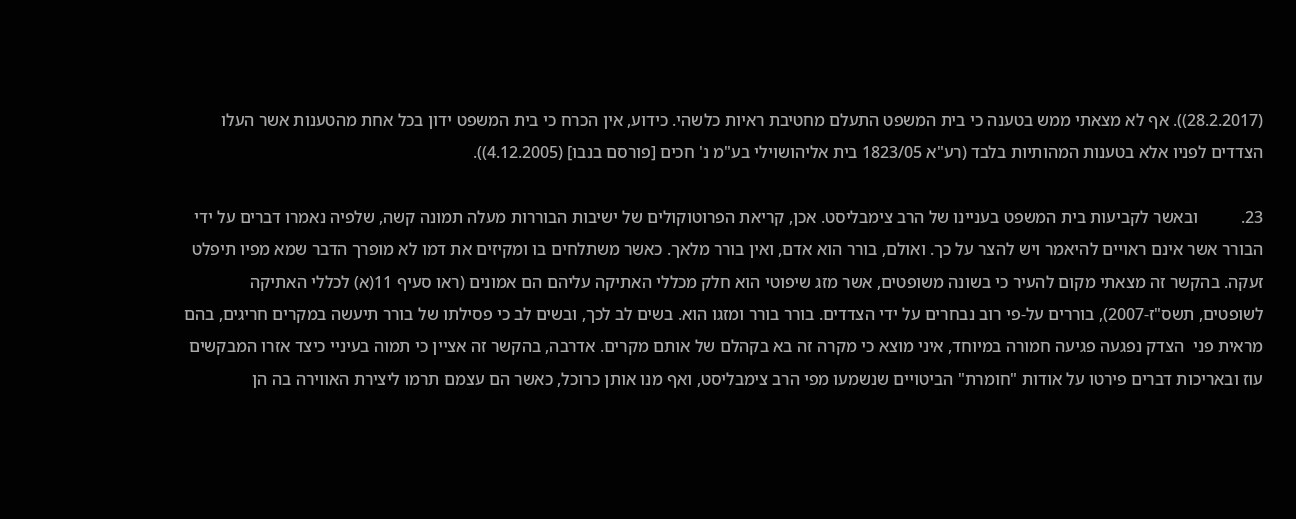(28.2.2017)). אף לא מצאתי ממש בטענה כי בית המשפט התעלם מחטיבת ראיות כלשהי. כידוע, אין הכרח כי בית המשפט ידון בכל אחת מהטענות אשר העלו הצדדים לפניו אלא בטענות המהותיות בלבד (רע"א 1823/05 בית אליהושוילי בע"מ נ' חכים [פורסם בנבו] (4.12.2005)).

23.          ובאשר לקביעות בית המשפט בעניינו של הרב צימבליסט. אכן, קריאת הפרוטוקולים של ישיבות הבוררות מעלה תמונה קשה, שלפיה נאמרו דברים על ידי הבורר אשר אינם ראויים להיאמר ויש להצר על כך. ואולם, בורר הוא אדם, ואין בורר מלאך. כאשר משתלחים בו ומקיזים את דמו לא מופרך הדבר שמא מפיו תיפלט זעקה. בהקשר זה מצאתי מקום להעיר כי בשונה משופטים, אשר מזג שיפוטי הוא חלק מכללי האתיקה עליהם הם אמונים (ראו סעיף 11(א) לכללי האתיקה לשופטים, תשס"ז-2007), בוררים על-פי רוב נבחרים על ידי הצדדים. בורר בורר ומזגו הוא. בשים לב לכך, ובשים לב כי פסילתו של בורר תיעשה במקרים חריגים, בהם מראית פני  הצדק נפגעה פגיעה חמורה במיוחד, איני מוצא כי מקרה זה בא בקהלם של אותם מקרים. אדרבה, בהקשר זה אציין כי תמוה בעיניי כיצד אזרו המבקשים עוז ובאריכות דברים פירטו על אודות "חומרת" הביטויים שנשמעו מפי הרב צימבליסט, ואף מנו אותן כרוכל, כאשר הם עצמם תרמו ליצירת האווירה בה הן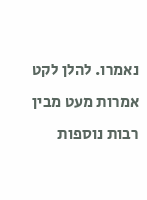נאמרו. להלן לקט אמרות מעט מבין רבות נוספות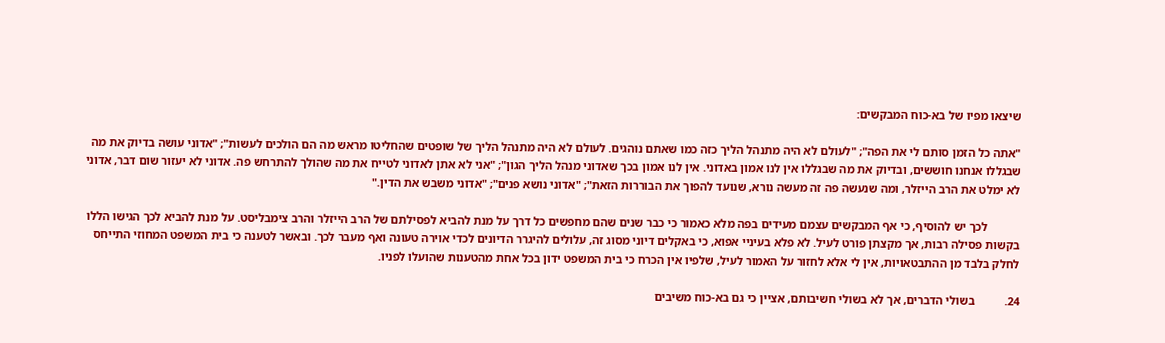שיצאו מפיו של בא-כוח המבקשים:

"אתה כל הזמן סותם לי את הפה"; "לעולם לא היה מתנהל הליך כזה כמו שאתם נוהגים. לעולם לא היה מתנהל הליך של שופטים שהחליטו מראש מה הם הולכים לעשות"; "אדוני עושה בדיוק את מה שבגללו אנחנו חוששים, ובדיוק את מה שבגללו אין לנו אמון באדוני. אין לנו אמון בכך שאדוני מנהל הליך הגון"; "אני לא אתן לאדוני לטייח את מה שהולך להתרחש פה. אדוני לא יעזור שום דבר, אדוני לא ימלט את הרב הייזלר, ומה שנעשה פה זה מעשה נורא, שנועד להפוך את הבוררות הזאת"; "אדוני נושא פנים"; "אדוני משבש את הדין."

           לכך יש להוסיף, כי אף המבקשים עצמם מעידים בפה מלא כאמור כי כבר שנים שהם מחפשים כל דרך על מנת להביא לפסילתם של הרב הייזלר והרב צימבליסט. על מנת להביא לכך הגישו הללו בקשות פסילה רבות, אך מקצתן פורט לעיל. לא פלא בעיניי אפוא, כי באקלים דיוני מסוג זה, עלולים להיגרר הדיונים לכדי אוירה טעונה ואף מעבר לכך. ובאשר לטענה כי בית המשפט המחוזי התייחס לחלק בלבד מן ההתבטאויות, אין לי אלא לחזור על האמור לעיל, שלפיו אין הכרח כי בית המשפט ידון בכל אחת מהטענות שהועלו לפניו.

24.          בשולי הדברים, אך לא בשולי חשיבותם, אציין כי גם בא-כוח משיבים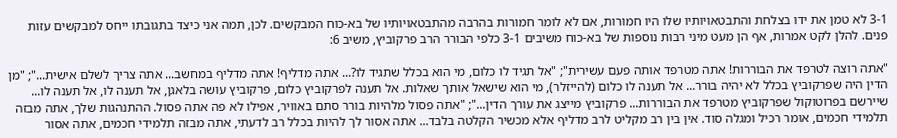3-1 לא טמן את ידו בצלחת והתבטאויותיו שלו היו חמורות, אם לא לומר חמורות בהרבה מהתבטאויותיו של בא-כוח המבקשים. לכן, תמה אני כיצד בתגובתו ייחס למבקשים עזות פנים. להלן לקט אמרות, אף הן מעט מיני רבות נוספות של בא-כוח משיבים 3-1 כלפי הבורר הרב פרקוביץ, משיב 6:

"אתה רוצה לטרפד את הבוררות! אתה מטרפד אותה פעם עשירית"; "אל תגיד לו כלום, מי הוא בכלל שתגיד לו?... אתה מדליף! אתה מדליף במחשב... אתה צריך לשלם אישית..."; "מן הדין היה שפרקוביץ בכלל לא יהיה בורר... אל תענה לו כלום (להייזלר), מי הוא שישאל אותך שאלות. אל תענה לפרקוביץ כלום, פרקוביץ עושה בלאגן, אל תענה לו, אל תענה לו... שיירשם בפרוטוקול שפרקוביץ מטרפד את הבוררות... פרקוביץ מייצג את עורך הדין..."; "אתה פסול מלהיות בורר סתם באוויר, אפילו לא פה אתה פסול. ההתנהגות שלך, אתה מבזה תלמידי חכמים, אומר רכיל ומגלה סוד. אין בין רב מקליט לרב מדליף אלא מכשיר הקלטה בלבד... אתה אסור לך להיות בכלל רב לדעתי, אתה מבזה תלמידי חכמים, אתה אסור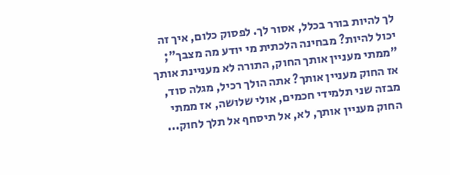לך להיות בורר בכלל, אסור לך. לפסוק כלום, איך זה יכול להיות? מבחינה הלכתית מי יודע מה מצבך"; "ממתי מעניין אותך החוק, התורה לא מעניינת אותך אז החוק מעניין אותך? אתה הולך רכיל, מגלה סוד, מבזה שני תלמידי חכמים, אולי שלושה, אז ממתי החוק מעניין אותך, לא, אל תיסחף אל תלך לחוק...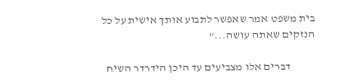בית משפט אמר שאפשר לתבוע אותך אישית על כל הנזקים שאתה עושה..."

           דברים אלו מצביעים עד היכן הידרדר השיח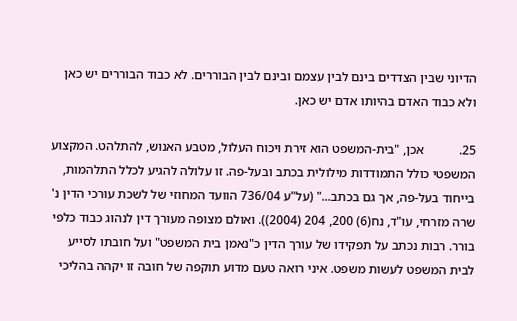הדיוני שבין הצדדים בינם לבין עצמם ובינם לבין הבוררים. לא כבוד הבוררים יש כאן ולא כבוד האדם בהיותו אדם יש כאן.

25.           אכן, "בית-המשפט הוא זירת ויכוח העלול, מטבע האנוש, להתלהט. המקצוע המשפטי כולל התמודדות מילולית בכתב ובעל-פה. זו עלולה להגיע לכלל התלהמות, בייחוד בעל-פה, אך גם בכתב..." (על"ע 736/04 הוועד המחוזי של לשכת עורכי הדין נ' שרה מזרחי, עו"ד, נח(6) 200, 204 (2004)). ואולם מצופה מעורך דין לנהוג כבוד כלפי בורר. רבות נכתב על תפקידו של עורך הדין כ"נאמן בית המשפט" ועל חובתו לסייע לבית המשפט לעשות משפט. איני רואה טעם מדוע תוקפה של חובה זו יקהה בהליכי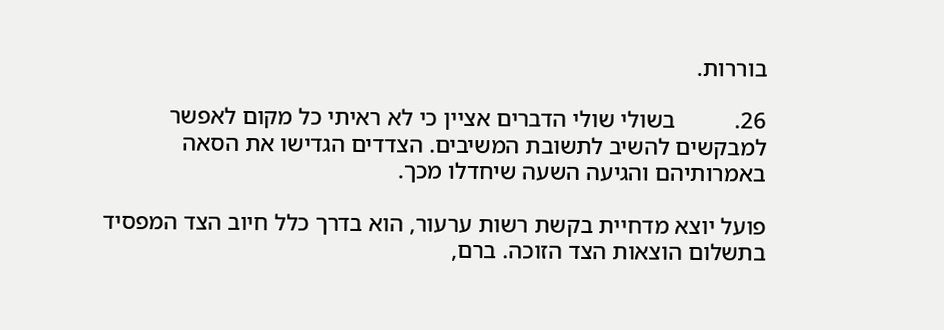בוררות.

26.          בשולי שולי הדברים אציין כי לא ראיתי כל מקום לאפשר למבקשים להשיב לתשובת המשיבים. הצדדים הגדישו את הסאה באמרותיהם והגיעה השעה שיחדלו מכך.

פועל יוצא מדחיית בקשת רשות ערעור, הוא בדרך כלל חיוב הצד המפסיד בתשלום הוצאות הצד הזוכה. ברם,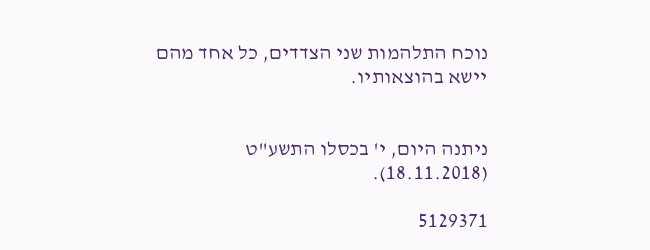נוכח התלהמות שני הצדדים, כל אחד מהם יישא בהוצאותיו.


ניתנה היום, י' בכסלו התשע"ט (18.11.2018).

5129371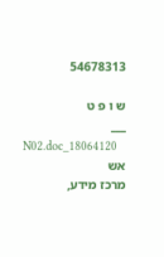54678313

ש ו פ ט
___
   18064120_N02.doc   אש
מרכז מידע,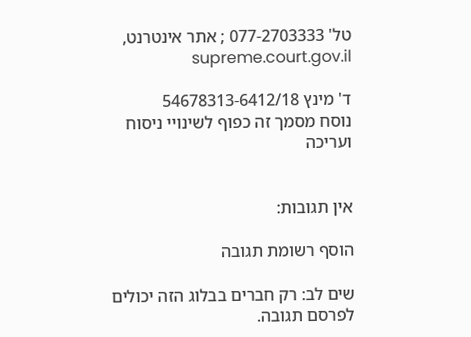טל' 077-2703333 ; אתר אינטרנט,  supreme.court.gov.il

ד' מינץ 54678313-6412/18
נוסח מסמך זה כפוף לשינויי ניסוח ועריכה


אין תגובות:

הוסף רשומת תגובה

שים לב: רק חברים בבלוג הזה יכולים לפרסם תגובה.